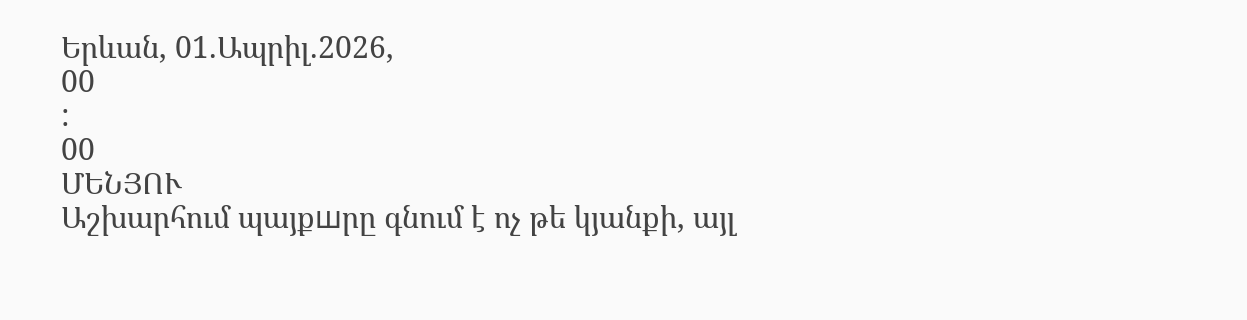Երևան, 01.Ապրիլ.2026,
00
:
00
ՄԵՆՅՈՒ
Աշխարհում պայքшրը գնում է ոչ թե կյանքի, այլ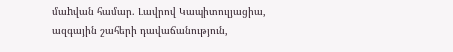մաhվան համար. Լավրով Կապիտուլյացիա, ազգային շահերի դավաճանություն,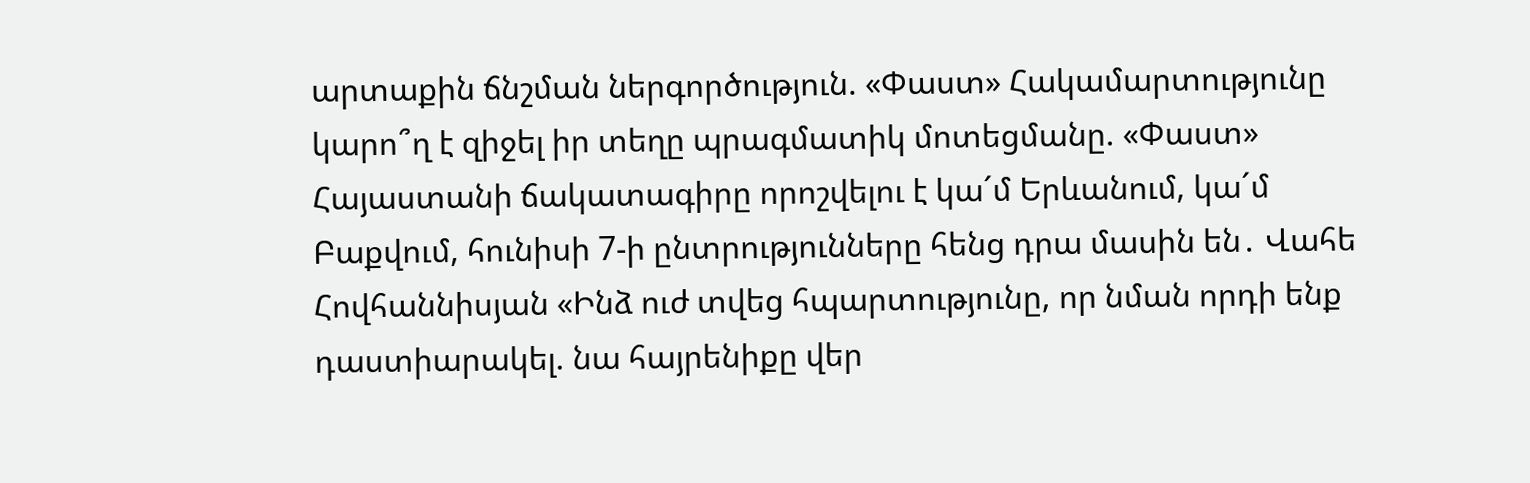արտաքին ճնշման ներգործություն. «Փաստ» Հակամարտությունը կարո՞ղ է զիջել իր տեղը պրագմատիկ մոտեցմանը. «Փաստ» Հայաստանի ճակատագիրը որոշվելու է կա´մ Երևանում, կա´մ Բաքվում, հունիսի 7-ի ընտրությունները հենց դրա մասին են․ Վահե Հովհաննիսյան «Ինձ ուժ տվեց հպարտությունը, որ նման որդի ենք դաստիարակել. նա հայրենիքը վեր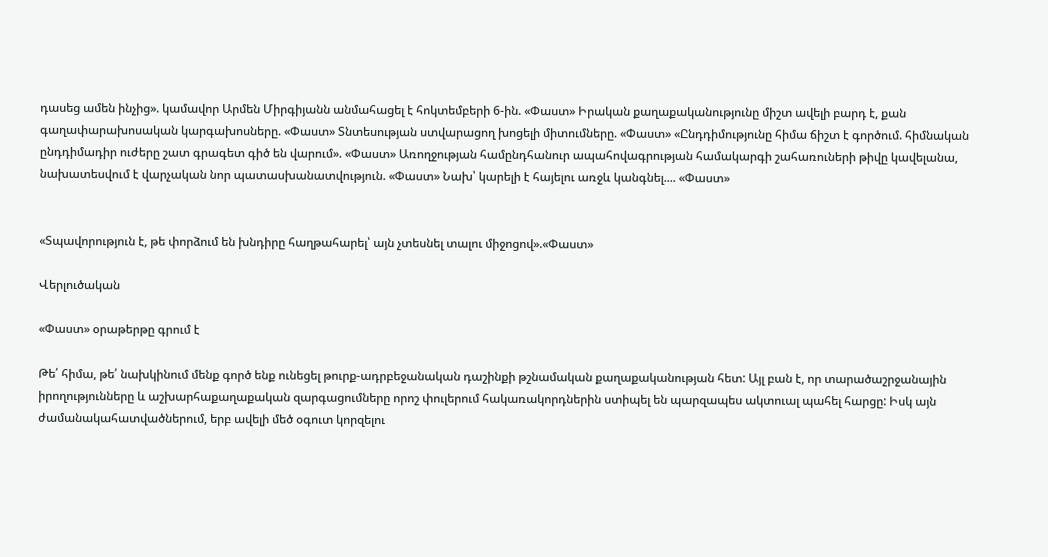դասեց ամեն ինչից». կամավոր Արմեն Միրգիյանն անմահացել է հոկտեմբերի 6-ին. «Փաստ» Իրական քաղաքականությունը միշտ ավելի բարդ է, քան գաղափարախոսական կարգախոսները. «Փաստ» Տնտեսության ստվարացող խոցելի միտումները. «Փաստ» «Ընդդիմությունը հիմա ճիշտ է գործում. հիմնական ընդդիմադիր ուժերը շատ գրագետ գիծ են վարում». «Փաստ» Առողջության համընդհանուր ապահովագրության համակարգի շահառուների թիվը կավելանա, նախատեսվում է վարչական նոր պատասխանատվություն. «Փաստ» Նախ՝ կարելի է հայելու առջև կանգնել.... «Փաստ»


«Տպավորություն է, թե փորձում են խնդիրը հաղթահարել՝ այն չտեսնել տալու միջոցով».«Փաստ»

Վերլուծական

«Փաստ» օրաթերթը գրում է

Թե՛ հիմա, թե՛ նախկինում մենք գործ ենք ունեցել թուրք-ադրբեջանական դաշինքի թշնամական քաղաքականության հետ: Այլ բան է, որ տարածաշրջանային իրողությունները և աշխարհաքաղաքական զարգացումները որոշ փուլերում հակառակորդներին ստիպել են պարզապես ակտուալ պահել հարցը: Իսկ այն ժամանակահատվածներում, երբ ավելի մեծ օգուտ կորզելու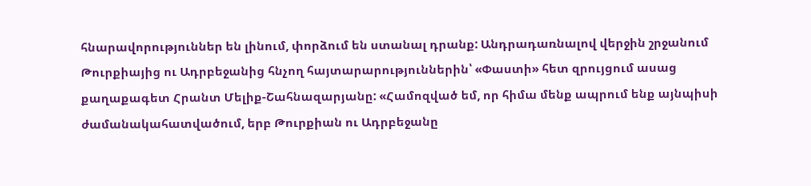հնարավորություններ են լինում, փորձում են ստանալ դրանք: Անդրադառնալով վերջին շրջանում Թուրքիայից ու Ադրբեջանից հնչող հայտարարություններին՝ «Փաստի» հետ զրույցում ասաց քաղաքագետ Հրանտ Մելիք-Շահնազարյանը: «Համոզված եմ, որ հիմա մենք ապրում ենք այնպիսի ժամանակահատվածում, երբ Թուրքիան ու Ադրբեջանը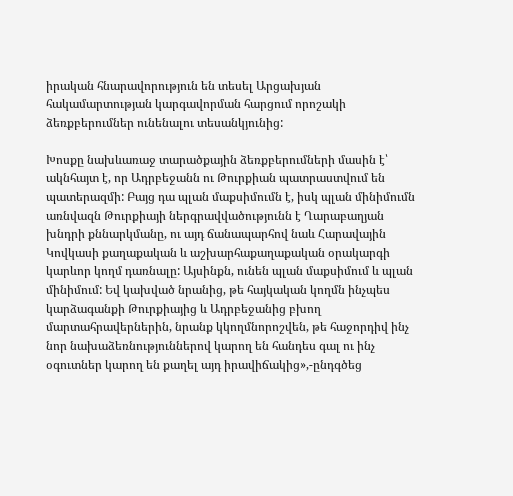իրական հնարավորություն են տեսել Արցախյան հակամարտության կարգավորման հարցում որոշակի ձեռքբերումներ ունենալու տեսանկյունից:

Խոսքը նախևառաջ տարածքային ձեռքբերումների մասին է՝ ակնհայտ է, որ Ադրբեջանն ու Թուրքիան պատրաստվում են պատերազմի: Բայց դա պլան մաքսիմումն է, իսկ պլան մինիմումն առնվազն Թուրքիայի ներգրավվածությունն է Ղարաբաղյան խնդրի քննարկմանը, ու այդ ճանապարհով նաև Հարավային Կովկասի քաղաքական և աշխարհաքաղաքական օրակարգի կարևոր կողմ դառնալը: Այսինքն, ունեն պլան մաքսիմում և պլան մինիմում: Եվ կախված նրանից, թե հայկական կողմն ինչպես կարձագանքի Թուրքիայից և Ադրբեջանից բխող մարտահրավերներին, նրանք կկողմնորոշվեն, թե հաջորդիվ ինչ նոր նախաձեռնություններով կարող են հանդես գալ ու ինչ օգուտներ կարող են քաղել այդ իրավիճակից»,-ընդգծեց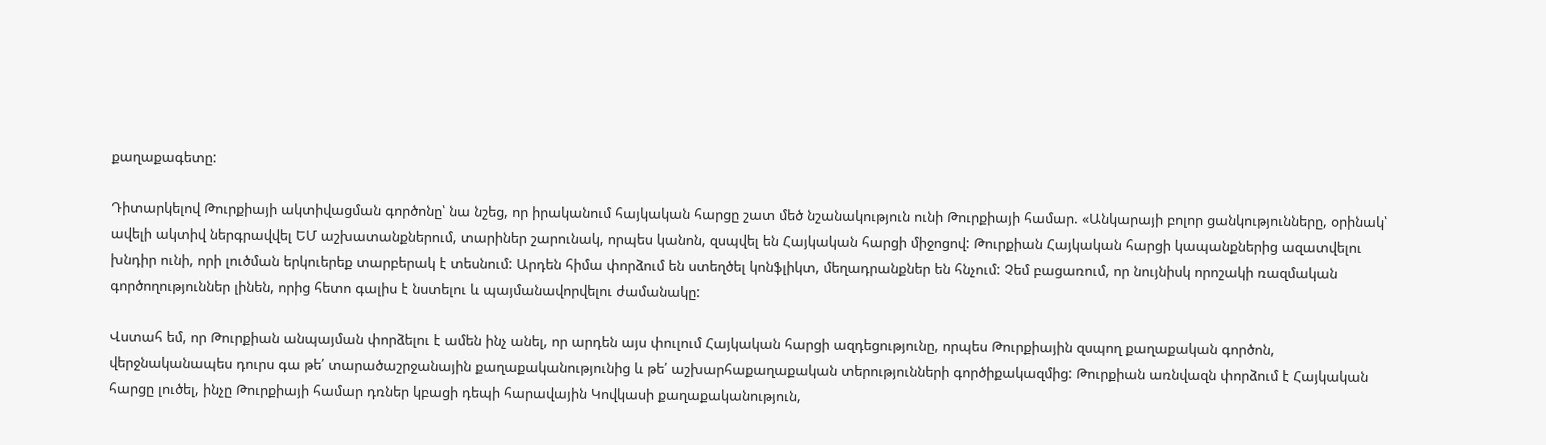քաղաքագետը:

Դիտարկելով Թուրքիայի ակտիվացման գործոնը՝ նա նշեց, որ իրականում հայկական հարցը շատ մեծ նշանակություն ունի Թուրքիայի համար. «Անկարայի բոլոր ցանկությունները, օրինակ՝ ավելի ակտիվ ներգրավվել ԵՄ աշխատանքներում, տարիներ շարունակ, որպես կանոն, զսպվել են Հայկական հարցի միջոցով: Թուրքիան Հայկական հարցի կապանքներից ազատվելու խնդիր ունի, որի լուծման երկուերեք տարբերակ է տեսնում: Արդեն հիմա փորձում են ստեղծել կոնֆլիկտ, մեղադրանքներ են հնչում: Չեմ բացառում, որ նույնիսկ որոշակի ռազմական գործողություններ լինեն, որից հետո գալիս է նստելու և պայմանավորվելու ժամանակը:

Վստահ եմ, որ Թուրքիան անպայման փորձելու է ամեն ինչ անել, որ արդեն այս փուլում Հայկական հարցի ազդեցությունը, որպես Թուրքիային զսպող քաղաքական գործոն, վերջնականապես դուրս գա թե՛ տարածաշրջանային քաղաքականությունից և թե՛ աշխարհաքաղաքական տերությունների գործիքակազմից: Թուրքիան առնվազն փորձում է Հայկական հարցը լուծել, ինչը Թուրքիայի համար դռներ կբացի դեպի հարավային Կովկասի քաղաքականություն,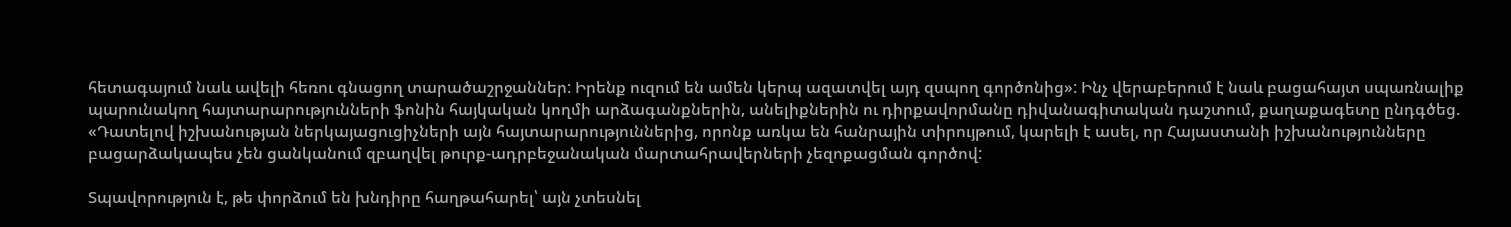հետագայում նաև ավելի հեռու գնացող տարածաշրջաններ: Իրենք ուզում են ամեն կերպ ազատվել այդ զսպող գործոնից»: Ինչ վերաբերում է նաև բացահայտ սպառնալիք պարունակող հայտարարությունների ֆոնին հայկական կողմի արձագանքներին, անելիքներին ու դիրքավորմանը դիվանագիտական դաշտում, քաղաքագետը ընդգծեց. «Դատելով իշխանության ներկայացուցիչների այն հայտարարություններից, որոնք առկա են հանրային տիրույթում, կարելի է ասել, որ Հայաստանի իշխանությունները բացարձակապես չեն ցանկանում զբաղվել թուրք-ադրբեջանական մարտահրավերների չեզոքացման գործով:

Տպավորություն է, թե փորձում են խնդիրը հաղթահարել՝ այն չտեսնել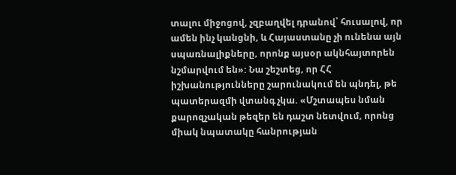տալու միջոցով, չզբաղվել դրանով՝ հուսալով, որ ամեն ինչ կանցնի, և Հայաստանը չի ունենա այն սպառնալիքները, որոնք այսօր ակնհայտորեն նշմարվում են»: Նա շեշտեց, որ ՀՀ իշխանությունները շարունակում են պնդել, թե պատերազմի վտանգ չկա. «Մշտապես նման քարոզչական թեզեր են դաշտ նետվում, որոնց միակ նպատակը հանրության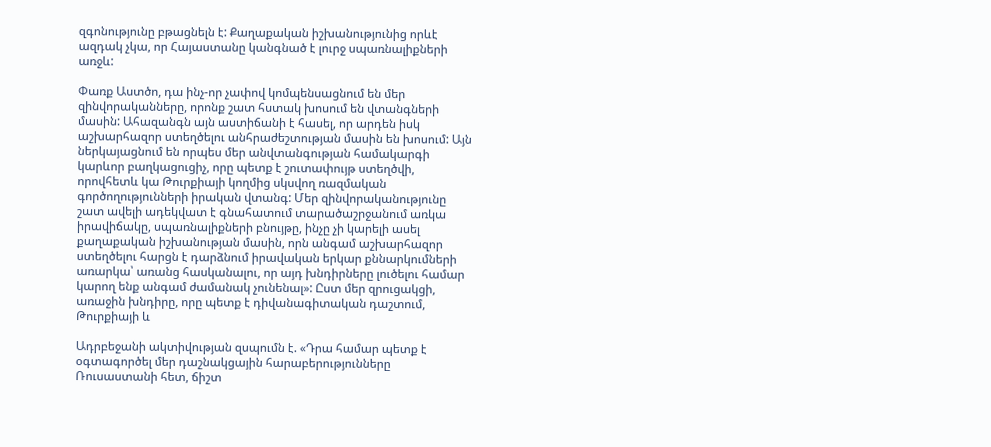զգոնությունը բթացնելն է: Քաղաքական իշխանությունից որևէ ազդակ չկա, որ Հայաստանը կանգնած է լուրջ սպառնալիքների առջև:

Փառք Աստծո, դա ինչ-որ չափով կոմպենսացնում են մեր զինվորականները, որոնք շատ հստակ խոսում են վտանգների մասին: Ահազանգն այն աստիճանի է հասել, որ արդեն իսկ աշխարհազոր ստեղծելու անհրաժեշտության մասին են խոսում: Այն ներկայացնում են որպես մեր անվտանգության համակարգի կարևոր բաղկացուցիչ, որը պետք է շուտափույթ ստեղծվի, որովհետև կա Թուրքիայի կողմից սկսվող ռազմական գործողությունների իրական վտանգ: Մեր զինվորականությունը շատ ավելի ադեկվատ է գնահատում տարածաշրջանում առկա իրավիճակը, սպառնալիքների բնույթը, ինչը չի կարելի ասել քաղաքական իշխանության մասին, որն անգամ աշխարհազոր ստեղծելու հարցն է դարձնում իրավական երկար քննարկումների առարկա՝ առանց հասկանալու, որ այդ խնդիրները լուծելու համար կարող ենք անգամ ժամանակ չունենալ»: Ըստ մեր զրուցակցի, առաջին խնդիրը, որը պետք է դիվանագիտական դաշտում, Թուրքիայի և

Ադրբեջանի ակտիվության զսպումն է. «Դրա համար պետք է օգտագործել մեր դաշնակցային հարաբերությունները Ռուսաստանի հետ, ճիշտ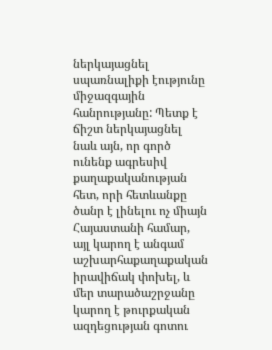ներկայացնել սպառնալիքի էությունը միջազգային հանրությանը: Պետք է ճիշտ ներկայացնել նաև այն, որ գործ ունենք ագրեսիվ քաղաքականության հետ, որի հետևանքը ծանր է լինելու ոչ միայն Հայաստանի համար, այլ կարող է անգամ աշխարհաքաղաքական իրավիճակ փոխել, և մեր տարածաշրջանը կարող է թուրքական ազդեցության գոտու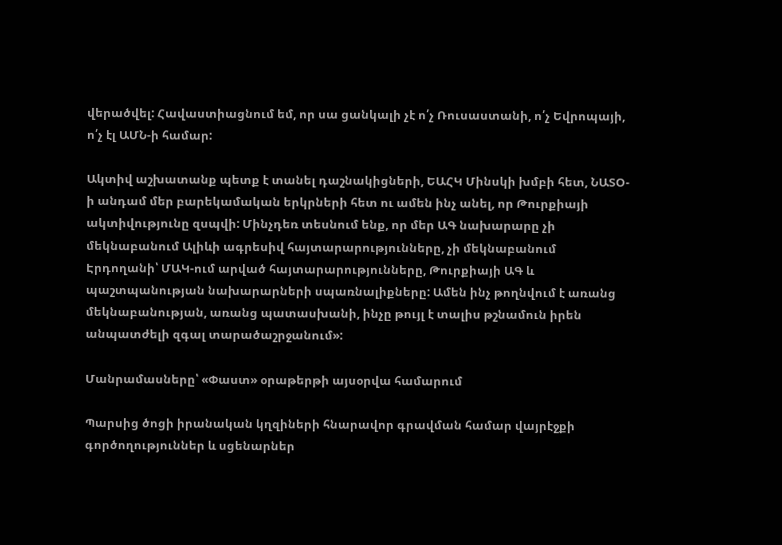վերածվել: Հավաստիացնում եմ, որ սա ցանկալի չէ ո՛չ Ռուսաստանի, ո՛չ Եվրոպայի, ո՛չ էլ ԱՄՆ-ի համար:

Ակտիվ աշխատանք պետք է տանել դաշնակիցների, ԵԱՀԿ Մինսկի խմբի հետ, ՆԱՏՕ-ի անդամ մեր բարեկամական երկրների հետ ու ամեն ինչ անել, որ Թուրքիայի ակտիվությունը զսպվի: Մինչդեռ տեսնում ենք, որ մեր ԱԳ նախարարը չի մեկնաբանում Ալիևի ագրեսիվ հայտարարությունները, չի մեկնաբանում Էրդողանի՝ ՄԱԿ-ում արված հայտարարությունները, Թուրքիայի ԱԳ և պաշտպանության նախարարների սպառնալիքները: Ամեն ինչ թողնվում է առանց մեկնաբանության, առանց պատասխանի, ինչը թույլ է տալիս թշնամուն իրեն անպատժելի զգալ տարածաշրջանում»:

Մանրամասները՝ «Փաստ» օրաթերթի այսօրվա համարում

Պարսից ծոցի իրանական կղզիների հնարավոր գրավման համար վայրէջքի գործողություններ և սցենարներ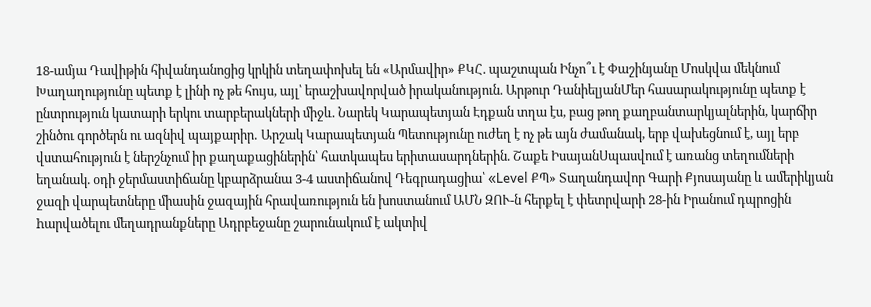18-ամյա Դավիթին հիվանդանոցից կրկին տեղափոխել են «Արմավիր» ՔԿՀ. պաշտպան Ինչո՞ւ է Փաշինյանը Մոսկվա մեկնում Խաղաղությունը պետք է լինի ոչ թե հույս, այլ՝ երաշխավորված իրականություն. Արթուր ԴանիելյանՄեր հասարակությունը պետք է ընտրություն կատարի երկու տարբերակների միջև. Նարեկ Կարապետյան Էդքան տղա էս, բաց թող քաղբանտարկյալներին, կարճիր շինծու գործերն ու ազնիվ պայքարիր․ Արշակ Կարապետյան Պետությունը ուժեղ է ոչ թե այն ժամանակ, երբ վախեցնում է, այլ երբ վստահություն է ներշնչում իր քաղաքացիներին՝ հատկապես երիտասարդներին. Շաքե ԻսայանՍպասվում է առանց տեղումների եղանակ. օդի ջերմաստիճանը կբարձրանա 3-4 աստիճանով Դեգրադացիա՝ «Level ՔՊ» Տաղանդավոր Գարի Քյոսայանը և ամերիկյան ջազի վարպետները միասին ջազային հրավառություն են խոստանում ԱՄՆ ԶՈՒ-ն հերքել է փետրվարի 28-ին Իրանում դպրոցին hարվածելու մեղադրանքները Ադրբեջանը շարունակում է ակտիվ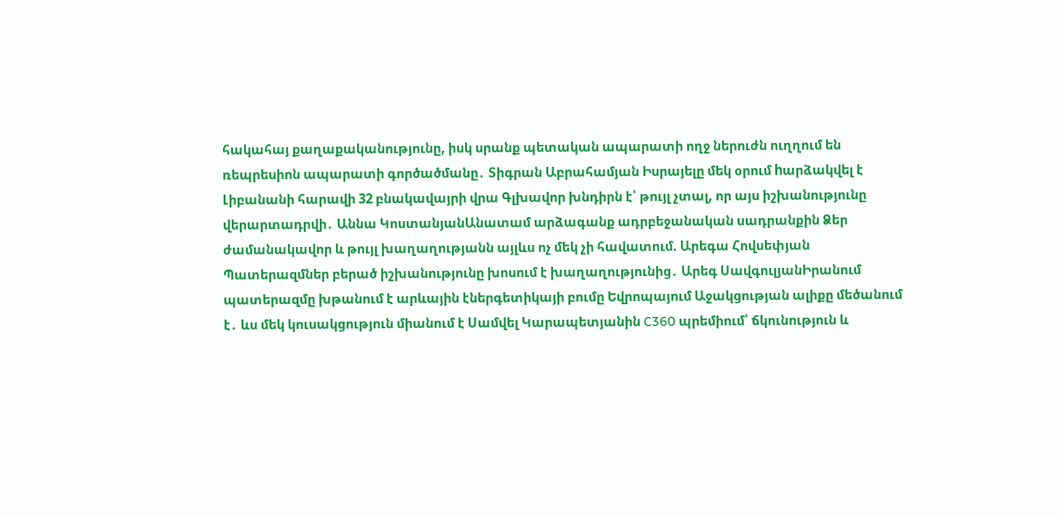հակահայ քաղաքականությունը, իսկ սրանք պետական ապարատի ողջ ներուժն ուղղում են ռեպրեսիոն ապարատի գործածմանը․ Տիգրան Աբրահամյան Իսրայելը մեկ օրում hարձակվել է Լիբանանի հարավի 32 բնակավայրի վրա Գլխավոր խնդիրն է՝ թույլ չտալ, որ այս իշխանությունը վերարտադրվի․ Աննա ԿոստանյանԱնատամ արձագանք ադրբեջանական սադրանքին Ձեր ժամանակավոր և թույլ խաղաղությանն այլևս ոչ մեկ չի հավատում. Արեգա Հովսեփյան Պատերազմներ բերած իշխանությունը խոսում է խաղաղությունից․ Արեգ ՍավգուլյանԻրանում պատերազմը խթանում է արևային էներգետիկայի բումը Եվրոպայում Աջակցության ալիքը մեծանում է․ ևս մեկ կուսակցություն միանում է Սամվել Կարապետյանին C360 պրեմիում՝ ճկունություն և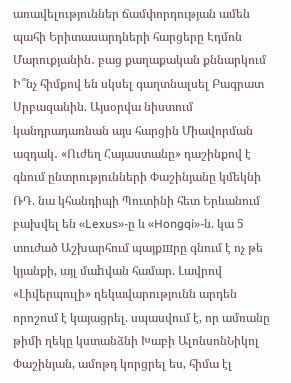առավելություններ ճամփորդության ամեն պահի Երիտասարդների հարցերը Էդմոն Մարուքյանին․ բաց քաղաքական քննարկում Ի՞նչ հիմքով են սկսել գաղտնալսել Բագրատ Սրբազանին. Այսօրվա նիստում կանդրադառնան այս հարցին Միավորման ազդակ․ «Ուժեղ Հայաստանը» դաշինքով է գնում ընտրությունների Փաշինյանը կմեկնի ՌԴ. նա կհանդիպի Պուտինի հետ Երևանում բախվել են «Lexus»-ը և «Hongqi»-ն. կա 5 տուժած Աշխարհում պայքшրը գնում է ոչ թե կյանքի, այլ մաhվան համար. Լավրով «Լիվերպուլի» ղեկավարությունն արդեն որոշում է կայացրել. սպասվում է, որ ամռանը թիմի ղեկը կստանձնի Խաբի ԱլոնսոնՆիկոլ Փաշինյան, ամոթդ կորցրել ես, հիմա էլ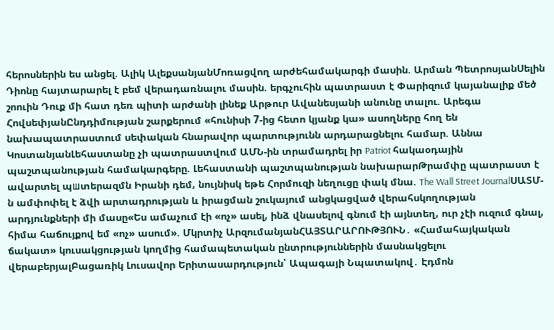հերոսներին ես անցել. Ալիկ ԱլեքսանյանՄոռացվող արժեհամակարգի մասին. Արման ՊետրոսյանՍելին Դիոնը հայտարարել է բեմ վերադառնալու մասին. երգչուհին պատրաստ է Փարիզում կայանալիք մեծ շոուին Դուք մի հատ դեռ պիտի արժանի լինեք Արթուր Ավանեսյանի անունը տալու. Արեգա ՀովսեփյանԸնդդիմության շարքերում «հունիսի 7-ից հետո կյանք կա» ասողները հող են նախապատրաստում սեփական հնարավոր պարտությունն արդարացնելու համար. Աննա ԿոստանյանԼեհաստանը չի պատրաստվում ԱՄՆ-ին տրամադրել իր Patriot հակաօդային պաշտպանության համակարգերը. Լեհաստանի պաշտպանության նախարարԹրամփը պատրաստ է ավարտել պшտերազմն Իրանի դեմ, նույնիսկ եթե Հորմուզի նեղուցը փակ մնա. The Wall Street JournalՍԱՏՄ-ն ամփոփել է ձվի արտադրության և իրացման շուկայում անցկացված վերահսկողության արդյունքների մի մասը«Ես ամաչում էի «ոչ» ասել, ինձ վնասելով գնում էի այնտեղ, ուր չէի ուզում գնալ, հիմա հաճույքով եմ «ոչ» ասում». Մկրտիչ ԱրզումանյանՀԱՅՏԱՐԱՐՈՒԹՅՈՒՆ․ «Համահայկական ճակատ» կուսակցության կողմից համապետական ընտրություններին մասնակցելու վերաբերյալԲացառիկ Լուսավոր Երիտասարդություն՝ Ապագայի Նպատակով․ Էդմոն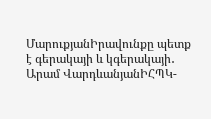ՄարուքյանԻրավունքը պետք է գերակայի և կգերակայի․ Արամ ՎարդևանյանԻՀՊԿ-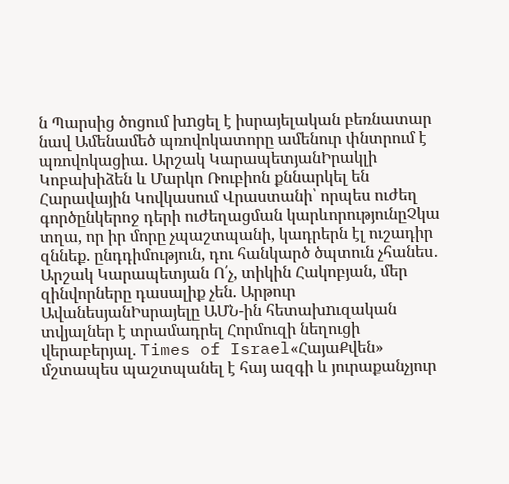ն Պարսից ծոցում խnցել է իսրայելական բեռնատար նավ Ամենամեծ պռովոկատորը ամենուր փնտրում է պռովոկացիա. Արշակ ԿարապետյանԻրակլի Կոբախիձեն և Մարկո Ռուբիոն քննարկել են Հարավային Կովկասում Վրաստանի՝ որպես ուժեղ գործընկերոջ դերի ուժեղացման կարևորությունըՉկա տղա, որ իր մորը չպաշտպանի, կադրերն էլ ուշադիր զննեք. ընդդիմություն, դու հանկարծ ծպտուն չհանես․ Արշակ Կարապետյան Ո՛չ, տիկին Հակոբյան, մեր զինվորները դասալիք չեն. Արթուր ԱվանեսյանԻսրայելը ԱՄՆ-ին հետախnւզական տվյալներ է տրամադրել Հորմուզի նեղուցի վերաբերյալ. Times of Israel«ՀայաՔվեն» մշտապես պաշտպանել է հայ ազգի և յուրաքանչյուր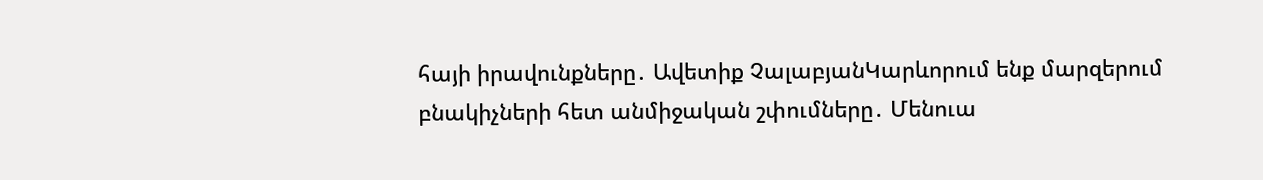հայի իրավունքները․ Ավետիք ՉալաբյանԿարևորում ենք մարզերում բնակիչների հետ անմիջական շփումները․ Մենուա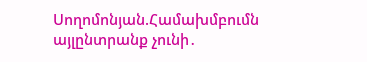Սողոմոնյան.Համախմբումն այլընտրանք չունի․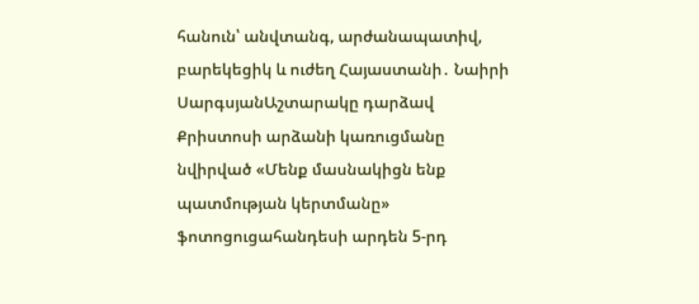հանուն՝ անվտանգ, արժանապատիվ, բարեկեցիկ և ուժեղ Հայաստանի․ Նաիրի ՍարգսյանԱշտարակը դարձավ Քրիստոսի արձանի կառուցմանը նվիրված «Մենք մասնակիցն ենք պատմության կերտմանը» ֆոտոցուցահանդեսի արդեն 5-րդ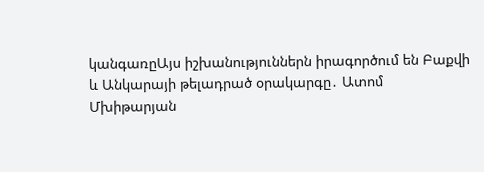կանգառըԱյս իշխանություններն իրագործում են Բաքվի և Անկարայի թելադրած օրակարգը․ Ատոմ Մխիթարյան